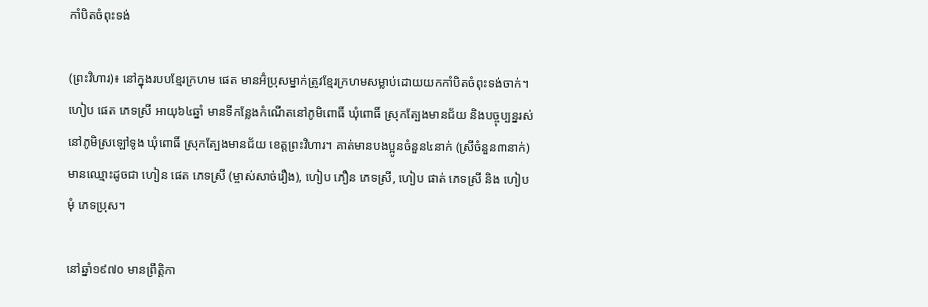កាំបិតចំពុះទង់

(ព្រះវិហារ)៖ នៅក្នុងរបបខ្មែរក្រហម ផេត មានអ៊ំប្រុសម្នាក់ត្រូវខ្មែរក្រហមសម្លាប់ដោយយកកាំបិតចំពុះទង់ចាក់។ ហៀប ផេត ភេទស្រី អាយុ៦៤ឆ្នាំ មានទីកន្លែងកំណើតនៅភូមិពោធិ៍ ឃុំពោធិ៍ ស្រុកត្បែងមានជ័យ និងបច្ចុប្បន្នរស់នៅភូមិស្រឡៅទូង ឃុំពោធិ៍ ស្រុកត្បែងមានជ័យ ខេត្តព្រះវិហារ។ គាត់មានបងប្អូនចំនួន៤នាក់ (ស្រីចំនួន៣នាក់) មានឈ្មោះដូចជា ហៀន ផេត ភេទស្រី (ម្ចាស់សាច់រឿង), ហៀប ភឿន ភេទស្រី, ហៀប ផាត់ ភេទស្រី និង ហៀប មុំ ភេទប្រុស។

នៅឆ្នាំ១៩៧០ មានព្រឹត្តិកា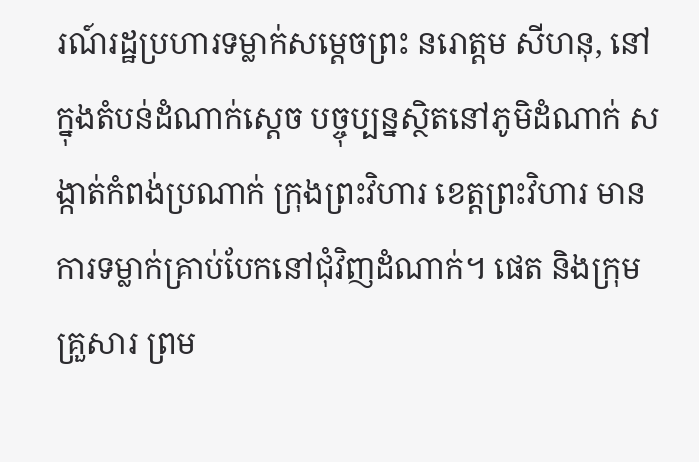រណ៍រដ្ឋប្រហារទម្លាក់សម្ដេចព្រះ នរោត្ដម សីហនុ, នៅក្នុងតំបន់ដំណាក់ស្ដេច បច្ចុប្បន្នស្ថិតនៅភូមិដំណាក់ សង្កាត់កំពង់ប្រណាក់ ក្រុងព្រះវិហារ ខេត្តព្រះវិហារ មានការទម្លាក់គ្រាប់បែកនៅជុំវិញដំណាក់។ ផេត និងក្រុមគ្រួសារ ព្រម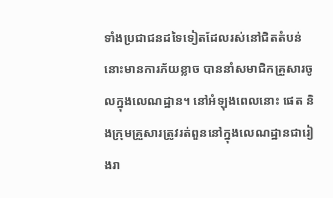ទាំងប្រជាជនដទៃទៀតដែលរស់នៅជិតតំបន់នោះមានការភ័យខ្លាច បាននាំសមាជិកគ្រួសារចូលក្នុងលេណដ្ឋាន។ នៅអំឡុងពេលនោះ ផេត និងក្រុមគ្រួសារត្រូវរត់ពួននៅក្នុងលេណដ្ឋានជារៀងរា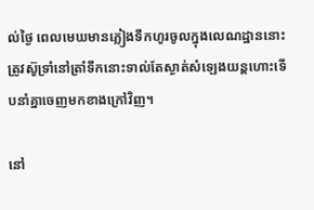ល់ថ្ងៃ ពេលមេឃមានភ្លៀងទឹកហូរចូលក្នុងលេណដ្ឋាននោះ ត្រូវស៊ូទ្រាំនៅត្រាំទឹកនោះទាល់តែស្ងាត់សំឡេងយន្តហោះទើបនាំគ្នាចេញមកខាងក្រៅវិញ។

នៅ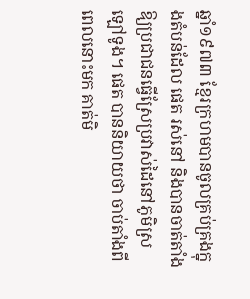ឆ្នាំ១៩៧៣ ខ្មែរក្រហមបានចូលគ្រប់គ្រងក្នុងតំបន់ដែល ផេត រស់នៅ និងបានចាត់តាំងឱ្យប្រជាជនធ្វើស្រែប្រវាស់ដៃនៅភូមិស្រឡៅទូង។ ផេត បាននិយាយថា ចាប់តាំងពីពេលនោះមក គាត់មិ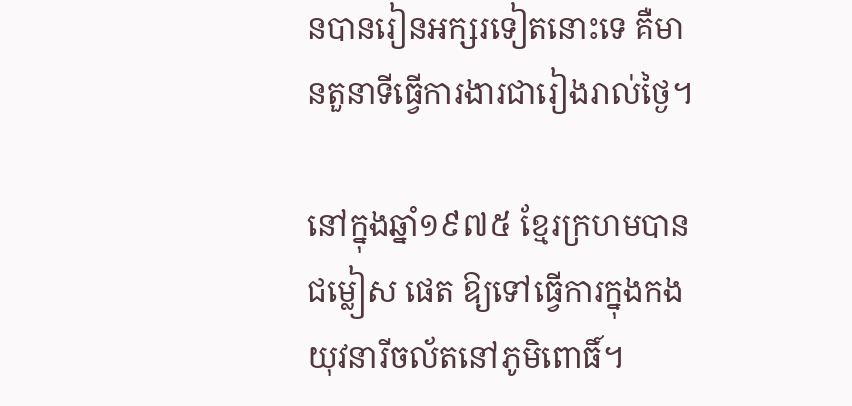នបានរៀនអក្សរទៀតនោះទេ គឺមានតួនាទីធ្វើការងារជារៀងរាល់ថ្ងៃ។

នៅក្នុងឆ្នាំ១៩៧៥ ខ្មែរក្រហមបានជម្លៀស ផេត ឱ្យទៅធ្វើការក្នុងកងយុវនារីចល័តនៅភូមិពោធិ៍។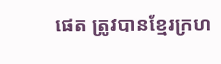ផេត ត្រូវបានខ្មែរក្រហ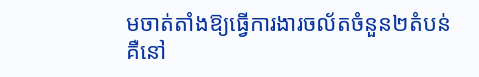មចាត់តាំងឱ្យធ្វើការងារចល័តចំនួន២តំបន់ គឺនៅ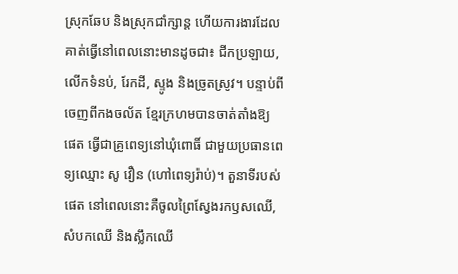ស្រុកឆែប និងស្រុកជាំក្សាន្ដ ហើយការងារដែលគាត់ធ្វើនៅពេលនោះមានដូចជា៖ ជីកប្រឡាយ, លើកទំនប់, រែកដី, ស្ទូង និងច្រូតស្រូវ។ បន្ទាប់ពីចេញពីកងចល័ត ខ្មែរក្រហមបានចាត់តាំងឱ្យ ផេត ធ្វើជាគ្រូពេទ្យនៅឃុំពោធិ៍ ជាមួយប្រធានពេទ្យឈ្មោះ សូ វឿន (ហៅពេទ្យរ៉ាប់)។ តួនាទីរបស់ ផេត នៅពេលនោះគឺចូលព្រៃស្វែងរកឫសឈើ, សំបកឈើ និងស្លឹកឈើ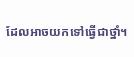ដែលអាចយកទៅធ្វើជាថ្នាំ។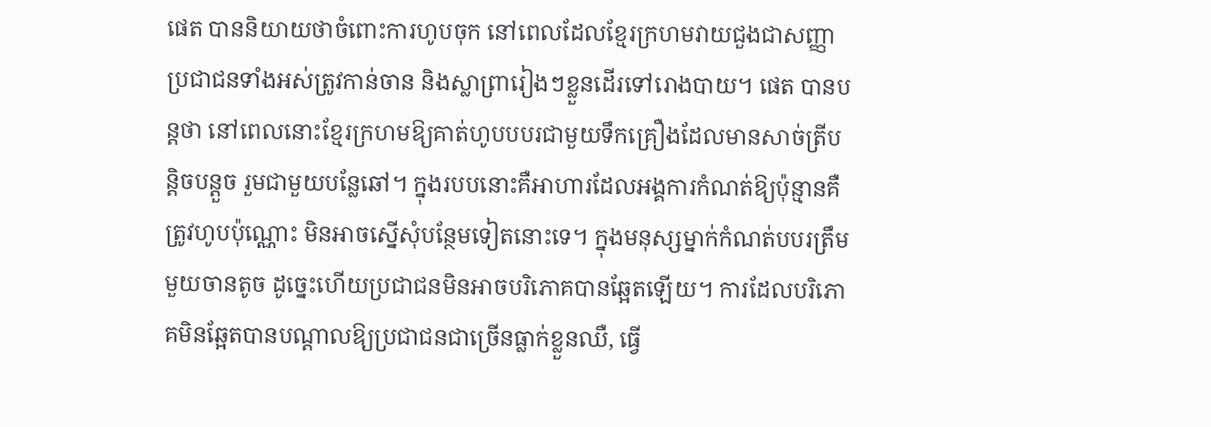ផេត បាននិយាយថាចំពោះការហូបចុក នៅពេលដែលខ្មែរក្រហមវាយជួងជាសញ្ញា ប្រជាជនទាំងអស់ត្រូវកាន់ចាន និងស្លាព្រារៀងៗខ្លួនដើរទៅរោងបាយ។ ផេត បានបន្តថា នៅពេលនោះខ្មែរក្រហមឱ្យគាត់ហូបបបរជាមួយទឹកគ្រឿងដែលមានសាច់ត្រីបន្តិចបន្តួច រួមជាមួយបន្លែឆៅ។ ក្នុងរបបនោះគឺអាហារដែលអង្គការកំណត់ឱ្យប៉ុន្មានគឺត្រូវហូបប៉ុណ្ណោះ មិនអាចស្នើសុំបន្ថែមទៀតនោះទេ។ ក្នុងមនុស្សម្នាក់កំណត់បបរត្រឹមមួយចានតូច ដូច្នេះហើយប្រជាជនមិនអាចបរិភោគបានឆ្អែតឡើយ។ ការដែលបរិភោគមិនឆ្អែតបានបណ្ដាលឱ្យប្រជាជនជាច្រើនធ្លាក់ខ្លួនឈឺ, ធ្វើ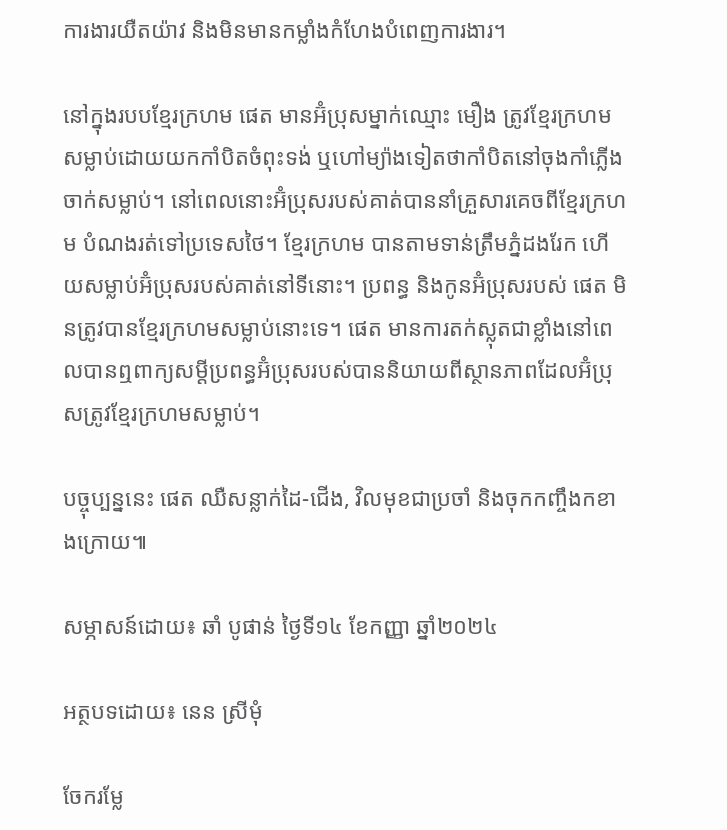ការងារយឺតយ៉ាវ និងមិនមានកម្លាំងកំហែងបំពេញការងារ។

នៅក្នុងរបបខ្មែរក្រហម ផេត មានអ៊ំប្រុសម្នាក់ឈ្មោះ មឿង ត្រូវខ្មែរក្រហមសម្លាប់ដោយយកកាំបិតចំពុះទង់ ឬហៅម្យ៉ាងទៀតថាកាំបិតនៅចុងកាំភ្លើងចាក់សម្លាប់។ នៅពេលនោះអ៊ំប្រុសរបស់គាត់បាននាំគ្រួសារគេចពីខ្មែរក្រហម បំណងរត់ទៅប្រទេសថៃ។ ខ្មែរក្រហម បានតាមទាន់ត្រឹមភ្នំដងរែក ហើយសម្លាប់អ៊ំប្រុសរបស់គាត់នៅទីនោះ។ ប្រពន្ធ និងកូនអ៊ំប្រុសរបស់ ផេត មិនត្រូវបានខ្មែរក្រហមសម្លាប់នោះទេ។ ផេត មានការតក់ស្លុតជាខ្លាំងនៅពេលបានឮពាក្យសម្ដីប្រពន្ធអ៊ំប្រុសរបស់បាននិយាយពីស្ថានភាពដែលអ៊ំប្រុសត្រូវខ្មែរក្រហមសម្លាប់។

បច្ចុប្បន្ននេះ ផេត ឈឺសន្លាក់ដៃ-ជើង, វិលមុខជាប្រចាំ និងចុកកញ្ចឹងកខាងក្រោយ៕

សម្ភាសន៍ដោយ៖ ឆាំ បូផាន់ ថ្ងៃទី១៤ ខែកញ្ញា ឆ្នាំ២០២៤

អត្ថបទដោយ៖ នេន ស្រីមុំ

ចែករម្លែ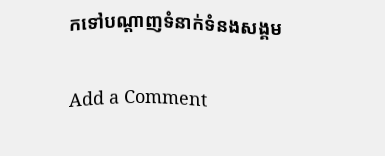កទៅបណ្តាញទំនាក់ទំនងសង្គម

Add a Comment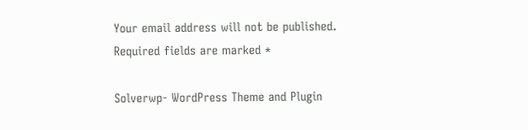Your email address will not be published. Required fields are marked *

Solverwp- WordPress Theme and Plugin